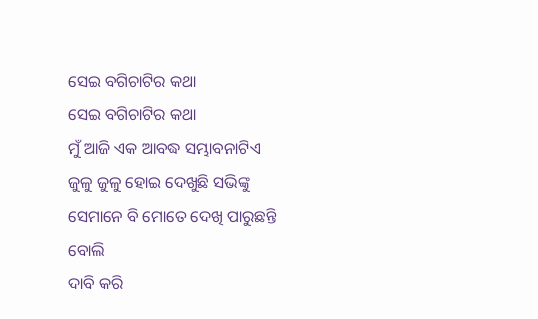ସେଇ ବଗିଚାଟିର କଥା
ସେଇ ବଗିଚାଟିର କଥା
ମୁଁ ଆଜି ଏକ ଆବଦ୍ଧ ସମ୍ଭାବନାଟିଏ
ଜୁଳୁ ଜୁଳୁ ହୋଇ ଦେଖୁଛି ସଭିଙ୍କୁ
ସେମାନେ ବି ମୋତେ ଦେଖି ପାରୁଛନ୍ତି ବୋଲି
ଦାବି କରି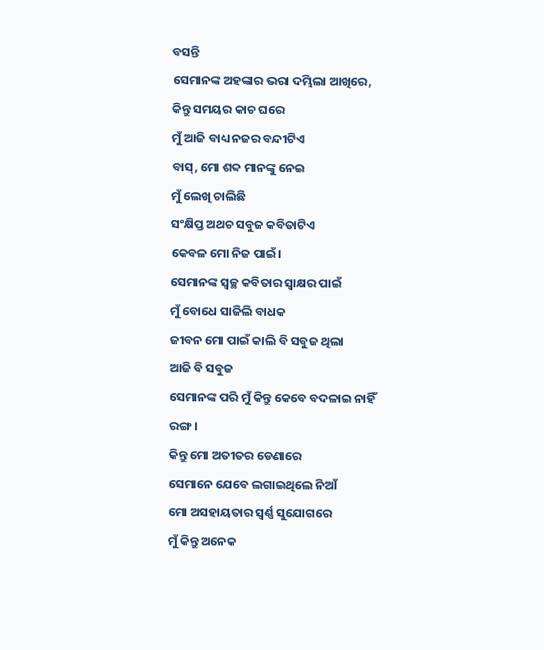ବସନ୍ତି
ସେମାନଙ୍କ ଅହଙ୍କାର ଭରା ଦମ୍ଭିଲା ଆଖିରେ,
କିନ୍ତୁ ସମୟର କାଚ ଘରେ
ମୁଁ ଆଜି ବାଧ୍ୟ ନଜର ବନ୍ଦୀଟିଏ
ବାସ୍, ମୋ ଶବ୍ଦ ମାନଙ୍କୁ ନେଇ
ମୁଁ ଲେଖି ଚାଲିଛି
ସଂକ୍ଷିପ୍ତ ଅଥଚ ସବୁଜ କବିତାଟିଏ
କେବଳ ମୋ ନିଜ ପାଇଁ।
ସେମାନଙ୍କ ସ୍ୱଚ୍ଛ କବିତାର ସ୍ୱାକ୍ଷର ପାଇଁ
ମୁଁ ବୋଧେ ସାଜିଲି ବାଧକ
ଜୀବନ ମୋ ପାଇଁ କାଲି ବି ସବୁଜ ଥିଲା
ଆଜି ବି ସବୁଜ
ସେମାନଙ୍କ ପରି ମୁଁ କିନ୍ତୁ କେବେ ବଦଳାଇ ନାହିଁ ରଙ୍ଗ।
କିନ୍ତୁ ମୋ ଅତୀତର ଡେଣାରେ
ସେମାନେ ଯେବେ ଲଗାଇଥିଲେ ନିଆଁ
ମୋ ଅସହାୟତାର ସ୍ୱର୍ଣ୍ଣ ସୁଯୋଗରେ
ମୁଁ କିନ୍ତୁ ଅନେକ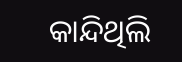କାନ୍ଦିଥିଲି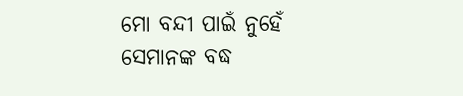ମୋ ବନ୍ଦୀ ପାଇଁ ନୁହେଁ
ସେମାନଙ୍କ ବଦ୍ଧ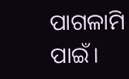ପାଗଳାମି ପାଇଁ।